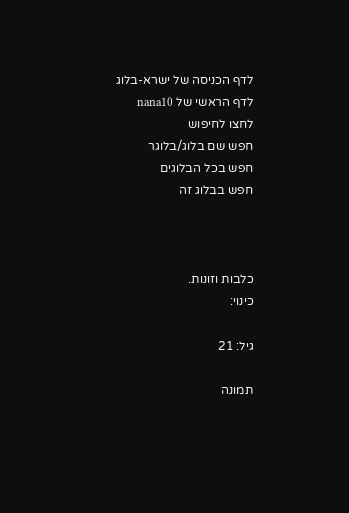לדף הכניסה של ישרא-בלוג
לדף הראשי של nana10
לחצו לחיפוש
חפש שם בלוג/בלוגר
חפש בכל הבלוגים
חפש בבלוג זה



כלבות וזונות.
כינוי:

גיל: 21

תמונה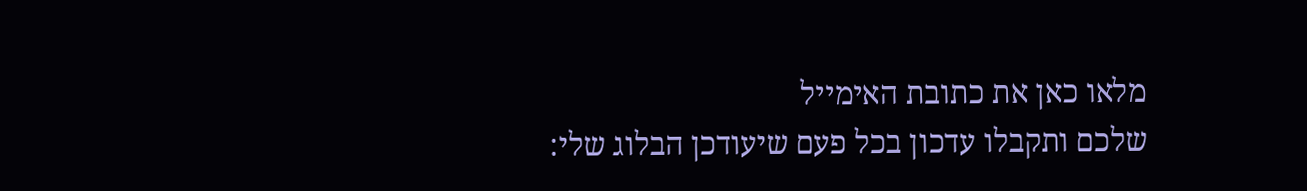מלאו כאן את כתובת האימייל
שלכם ותקבלו עדכון בכל פעם שיעודכן הבלוג שלי: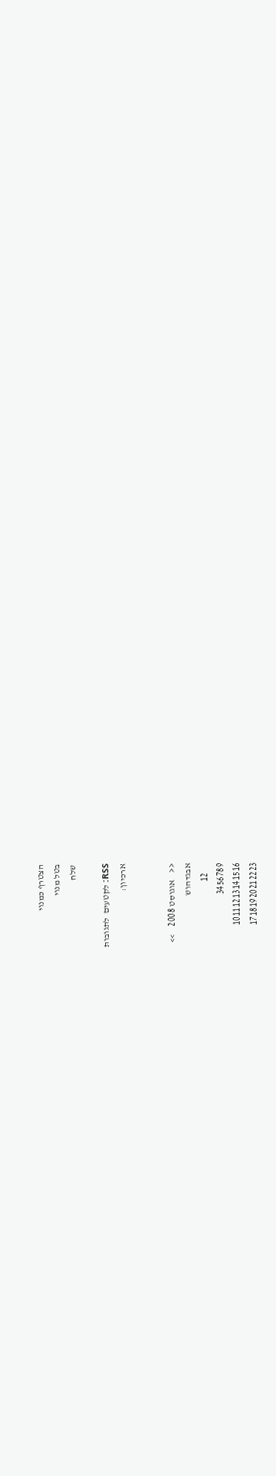הצטרף כמנוי
בטל מנוי
שלח

RSS: לקטעים  לתגובות
ארכיון:


<<    אוגוסט 2008    >>
אבגדהוש
     12
3456789
10111213141516
17181920212223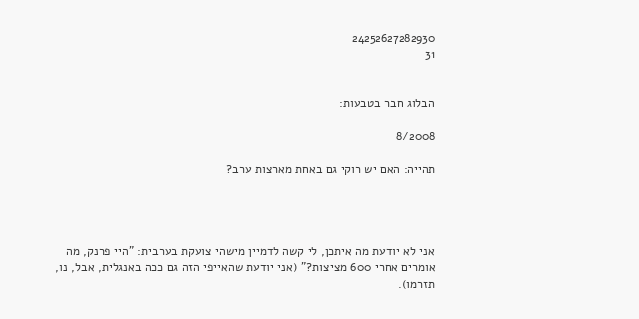24252627282930
31


הבלוג חבר בטבעות:

8/2008

תהייה: האם יש רוקי גם באחת מארצות ערב?




אני לא יודעת מה איתכן, לי קשה לדמיין מישהי צועקת בערבית: "היי פרנק, מה אומרים אחרי 600 מציצות?" (אני יודעת שהאייפי הזה גם ככה באנגלית, אבל, נו, תזרמו).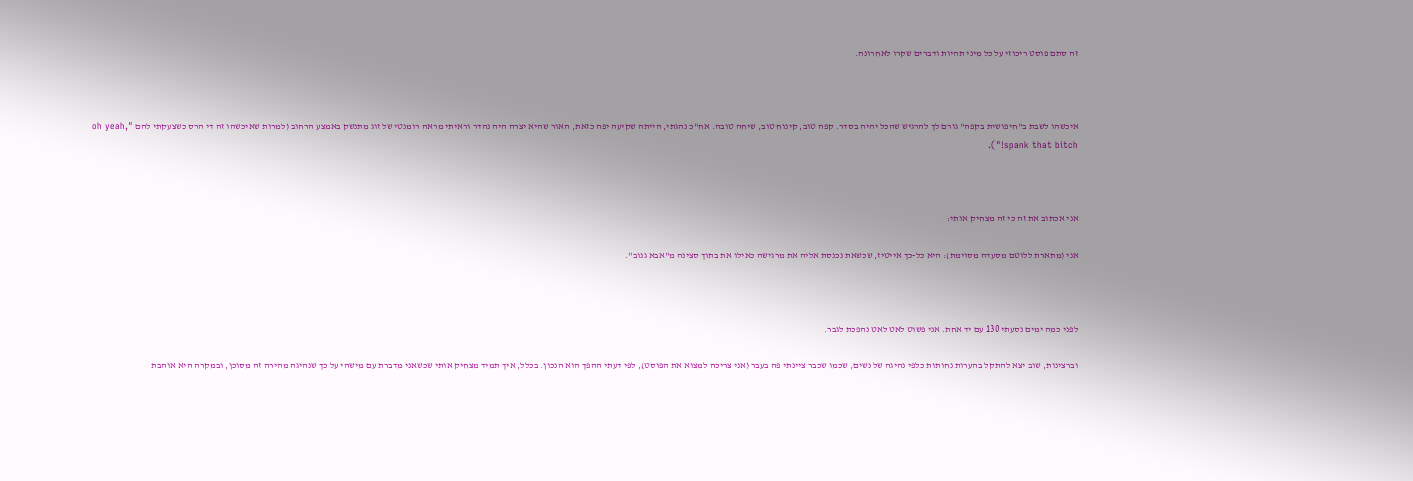זה סתם פוסט ריכוזי על כל מיני תהיות ודברים שקרו לאחרונה.



איכשהו לשבת ב"חיפושית בקפה" גורם לך להרגיש שהכל יהיה בסדר. קפה טוב, קינוח טוב, שיחה טובה. אח"כ נהגתי, הייתה שקיעה יפה כזאת, האור שהיא יצרה היה נהדר וראיתי מראה רומנטי של זוג מתנשק באמצע הרחוב (למרות שאיכשהו זה די הרס כשצעקתי להם "oh yeah, spank that bitch!").



אני אכתוב את זה כי זה מצחיק אותי:

אני (מתארת ללוטם מסעדה מסוימת): היא כל-כך אייטיז, שכשאת נכנסת אליה את מרגישה כאילו את בתוך סצינה מ"אבא גנוב".



לפני כמה ימים נסעתי 130 עם יד אחת. אני פשוט לאט לאט נהפכת לגבר.

וברצינות, שוב יצא להתקל בהערות נחותות כלפי נהיגה של נשים, שכמו שכבר ציינתי פה בעבר (אני צריכה למצוא את הפוסט), לפי דעתי ההפך הוא הנכון. בכלל, איך תמיד מצחיק אותי שכשאני מדברת עם מישהי על כך שנהיגה מהירה זה מסוכן, ובמקרה היא אוהבת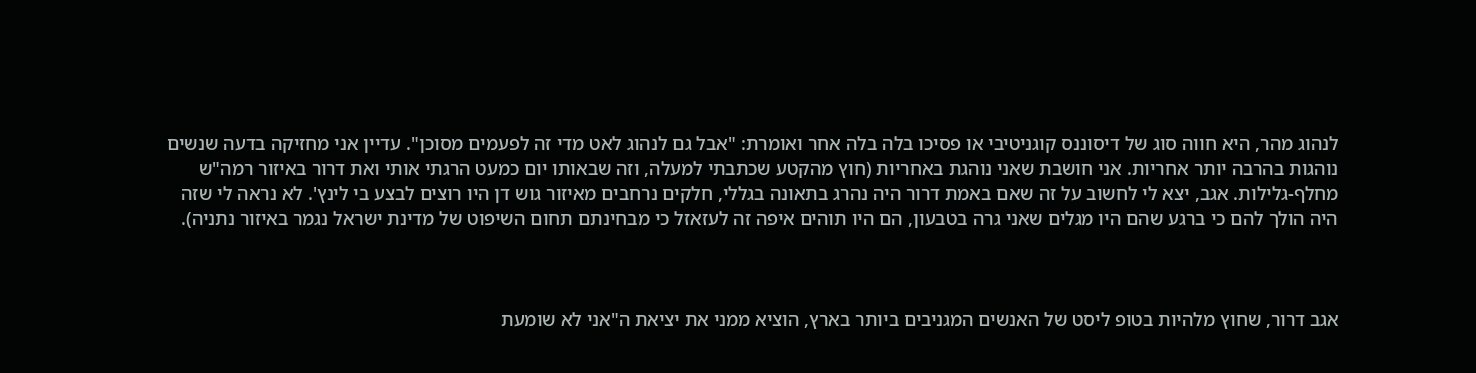לנהוג מהר, היא חווה סוג של דיסוננס קוגניטיבי או פסיכו בלה בלה אחר ואומרת: "אבל גם לנהוג לאט מדי זה לפעמים מסוכן". עדיין אני מחזיקה בדעה שנשים נוהגות בהרבה יותר אחריות. אני חושבת שאני נוהגת באחריות (חוץ מהקטע שכתבתי למעלה, וזה שבאותו יום כמעט הרגתי אותי ואת דרור באיזור רמה"ש מחלף-גלילות. אגב, יצא לי לחשוב על זה שאם באמת דרור היה נהרג בתאונה בגללי, חלקים נרחבים מאיזור גוש דן היו רוצים לבצע בי לינץ'. לא נראה לי שזה היה הולך להם כי ברגע שהם היו מגלים שאני גרה בטבעון, הם היו תוהים איפה זה לעזאזל כי מבחינתם תחום השיפוט של מדינת ישראל נגמר באיזור נתניה).



אגב דרור, שחוץ מלהיות בטופ ליסט של האנשים המגניבים ביותר בארץ, הוציא ממני את יציאת ה"אני לא שומעת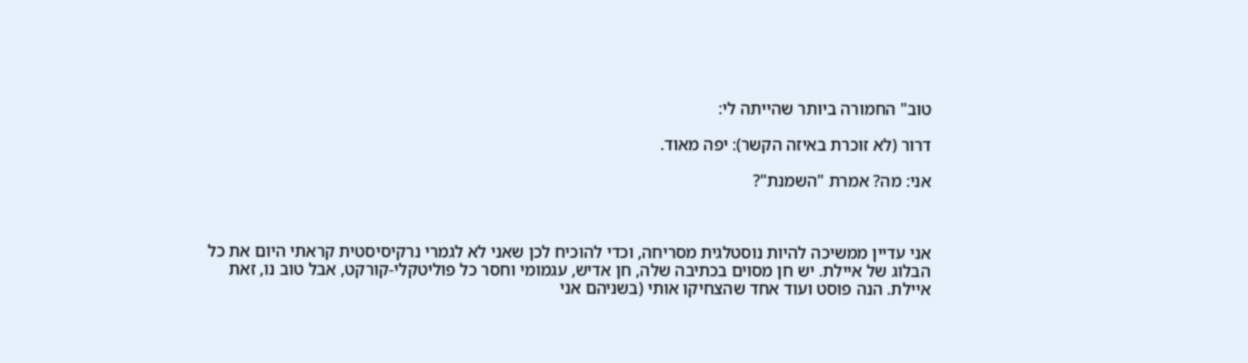טוב" החמורה ביותר שהייתה לי:

דרור (לא זוכרת באיזה הקשר): יפה מאוד.

אני: מה? אמרת "השמנת"?



אני עדיין ממשיכה להיות נוסטלגית מסריחה, וכדי להוכיח לכן שאני לא לגמרי נרקיסיסטית קראתי היום את כל הבלוג של איילת. יש חן מסוים בכתיבה שלה, חן אדיש, עגמומי וחסר כל פוליטקלי-קורקט, אבל טוב נו, זאת איילת. הנה פוסט ועוד אחד שהצחיקו אותי (בשניהם אני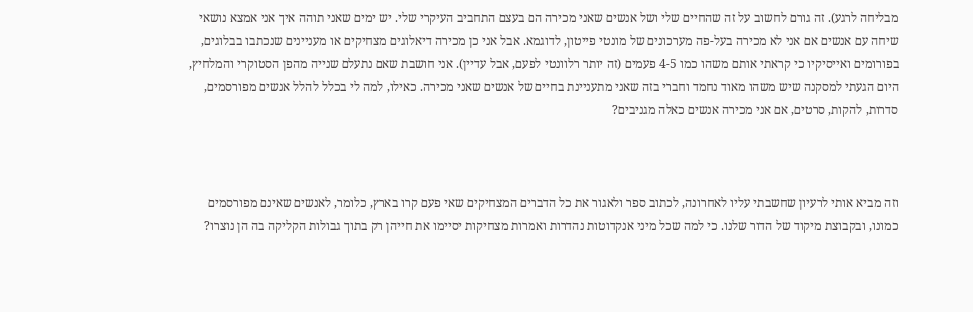מבליחה לרגע). זה גורם לחשוב על זה שהחיים שלי ושל אנשים שאני מכירה הם בעצם התחביב העיקרי שלי. יש ימים שאני תוהה איך אני אמצא נושאי שיחה עם אנשים אם אני לא מכירה בעל-פה מערכונים של מונטי פייטון, לדוגמא. אבל אני כן מכירה דיאלוגים מצחיקים או מעניינים שנכתבו בבלוגים, בפורומים ואייסיקיו כי קראתי אותם משהו כמו 4-5 פעמים (זה יותר רלוונטי לפעם, אבל עדיין). אני חושבת שאם נתעלם שנייה מהפן הסטוקרי והמלחיץ, היום הגעתי למסקנה שיש משהו מאוד נחמד וחברי בזה שאני מתעניינת בחיים של אנשים שאני מכירה. כאילו, למה לי בכלל להלל אנשים מפורסמים, סדרות, להקות, סרטים, אם אני מכירה אנשים כאלה מגניבים?



וזה מביא אותי לרעיון שחשבתי עליו לאחרונה, לכתוב ספר ולאגור את כל הדברים המצחיקים שאי פעם קרו בארץ, כלומר, לאנשים שאינם מפורסמים כמונו, ובקבוצת מיקוד של הדור שלנו. כי למה שכל מיני אנקדוטות נהדרות ואמרות מצחיקות יסיימו את חייהן רק בתוך גבולות הקליקה בה הן נוצרו?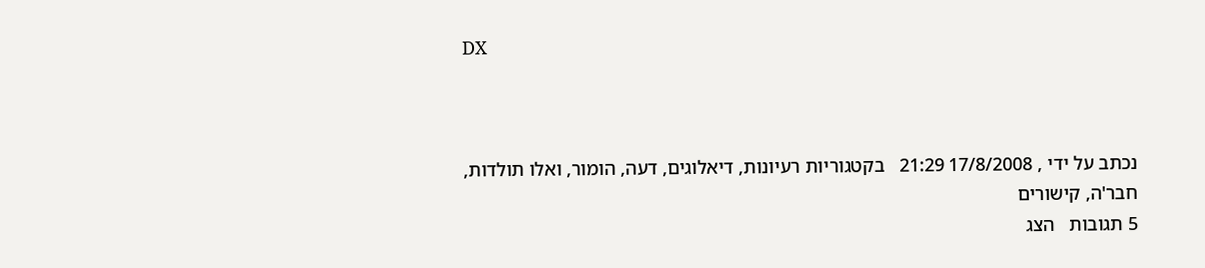DX



נכתב על ידי , 17/8/2008 21:29   בקטגוריות רעיונות, דיאלוגים, דעה, הומור, ואלו תולדות, חבר'ה, קישורים
5 תגובות   הצג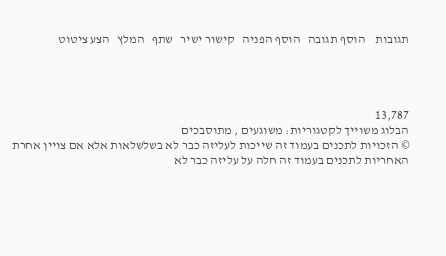תגובות    הוסף תגובה   הוסף הפניה   קישור ישיר   שתף   המלץ   הצע ציטוט




13,787
הבלוג משוייך לקטגוריות: משוגעים , מתוסבכים
© הזכויות לתכנים בעמוד זה שייכות לעליזה כבר לא בשלשלאות אלא אם צויין אחרת
האחריות לתכנים בעמוד זה חלה על עליזה כבר לא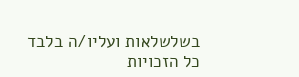בשלשלאות ועליו/ה בלבד
כל הזכויות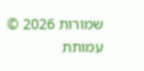שמורות 2026 © עמותת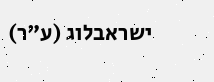ישראבלוג (ע"ר)